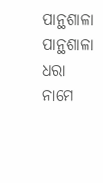ପାନ୍ଥଶାଳା
ପାନ୍ଥଶାଳା
ଧରା ନାମେ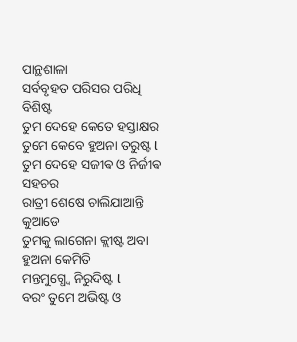ପାନ୍ଥଶାଳା
ସର୍ବବୃହତ ପରିସର ପରିଧି ବିଶିଷ୍ଟ
ତୁମ ଦେହେ କେତେ ହସ୍ତାକ୍ଷର
ତୁମେ କେବେ ହୁଅନା ତରୁଷ୍ଟ l
ତୁମ ଦେହେ ସଜୀଵ ଓ ନିର୍ଜୀଵ ସହଚର
ରାତ୍ରୀ ଶେଷେ ଚାଲିଯାଆନ୍ତି କୁଆଡେ
ତୁମକୁ ଲାଗେନା କ୍ଲୀଷ୍ଟ ଅବା ହୁଅନା କେମିତି
ମନ୍ତମୁଗ୍ଧ୍ୱେ ନିରୁଦିଷ୍ଟ l
ବରଂ ତୁମେ ଅଭିଷ୍ଟ ଓ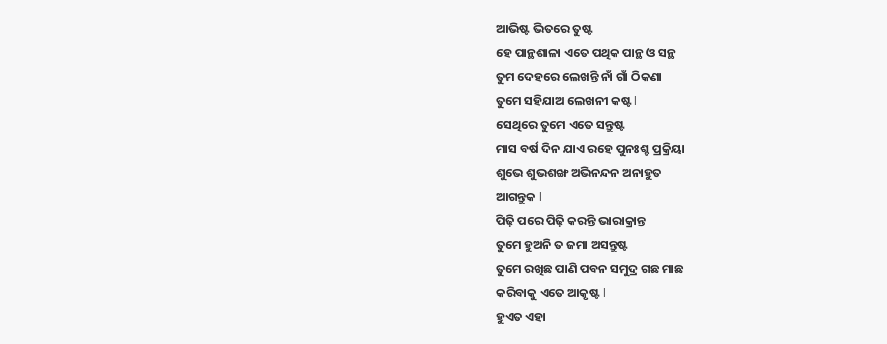ଆଭିଷ୍ଟ ଭିତରେ ତୁଷ୍ଟ
ହେ ପାନ୍ଥଶାଳା ଏତେ ପଥିକ ପାନ୍ଥ ଓ ସନ୍ଥ
ତୁମ ଦେହରେ ଲେଖନ୍ତି ନାଁ ଗାଁ ଠିକଣା
ତୁମେ ସହିଯାଅ ଲେଖନୀ କଷ୍ଟ l
ସେଥିରେ ତୁମେ ଏତେ ସନ୍ତୁଷ୍ଟ
ମାସ ବର୍ଷ ଦିନ ଯାଏ ରହେ ପୁନଃଶ୍ଚ ପ୍ରକ୍ରିୟା
ଶୁଭେ ଶୁଭଶଙ୍ଖ ଅଭିନନ୍ଦନ ଅନାହୁତ
ଆଗନ୍ତୁକ l
ପିଢ଼ି ପରେ ପିଢ଼ି କରନ୍ତି ଭାରାକ୍ରାନ୍ତ
ତୁମେ ହୁଅନି ତ ଜମା ଅସନ୍ତୁଷ୍ଟ
ତୁମେ ରଖିଛ ପାଣି ପବନ ସମୁଦ୍ର ଗଛ ମାଛ
କରିବାକୁ ଏତେ ଆକୃଷ୍ଟ l
ହୁଏତ ଏହା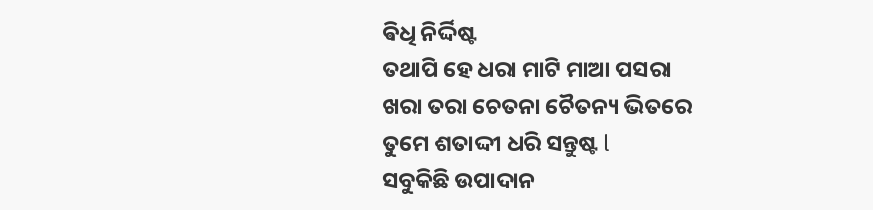ଵିଧି ନିର୍ଦ୍ଦିଷ୍ଟ
ତଥାପି ହେ ଧରା ମାଟି ମାଆ ପସରା
ଖରା ତରା ଚେତନା ଚୈତନ୍ୟ ଭିତରେ
ତୁମେ ଶତାଦ୍ଦୀ ଧରି ସନ୍ତୁଷ୍ଟ l
ସବୁକିଛି ଉପାଦାନ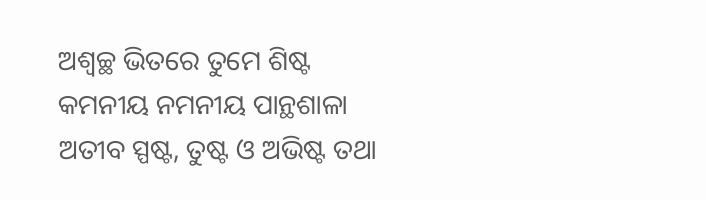ଅଶ୍ୱଚ୍ଛ ଭିତରେ ତୁମେ ଶିଷ୍ଟ
କମନୀୟ ନମନୀୟ ପାନ୍ଥଶାଳା
ଅତୀବ ସ୍ପଷ୍ଟ, ତୁଷ୍ଟ ଓ ଅଭିଷ୍ଟ ତଥା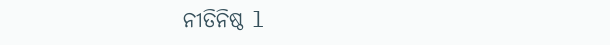ନୀତିନିଷ୍ଠ l